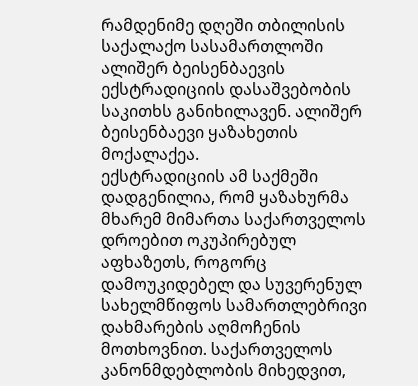რამდენიმე დღეში თბილისის საქალაქო სასამართლოში ალიშერ ბეისენბაევის ექსტრადიციის დასაშვებობის საკითხს განიხილავენ. ალიშერ ბეისენბაევი ყაზახეთის მოქალაქეა.
ექსტრადიციის ამ საქმეში დადგენილია, რომ ყაზახურმა მხარემ მიმართა საქართველოს დროებით ოკუპირებულ აფხაზეთს, როგორც დამოუკიდებელ და სუვერენულ სახელმწიფოს სამართლებრივი დახმარების აღმოჩენის მოთხოვნით. საქართველოს კანონმდებლობის მიხედვით,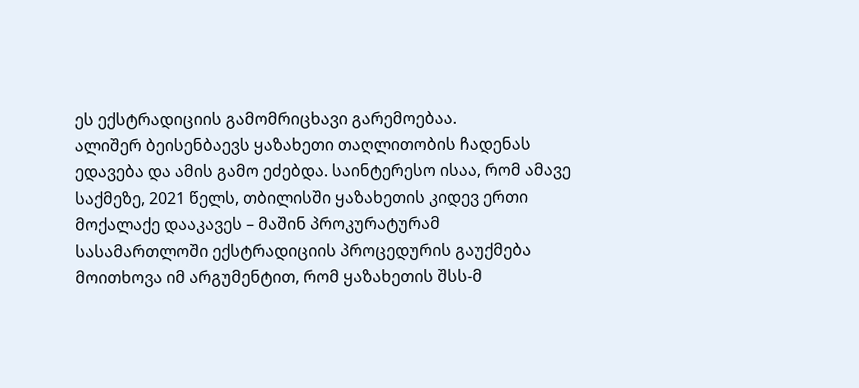ეს ექსტრადიციის გამომრიცხავი გარემოებაა.
ალიშერ ბეისენბაევს ყაზახეთი თაღლითობის ჩადენას ედავება და ამის გამო ეძებდა. საინტერესო ისაა, რომ ამავე საქმეზე, 2021 წელს, თბილისში ყაზახეთის კიდევ ერთი მოქალაქე დააკავეს – მაშინ პროკურატურამ სასამართლოში ექსტრადიციის პროცედურის გაუქმება მოითხოვა იმ არგუმენტით, რომ ყაზახეთის შსს-მ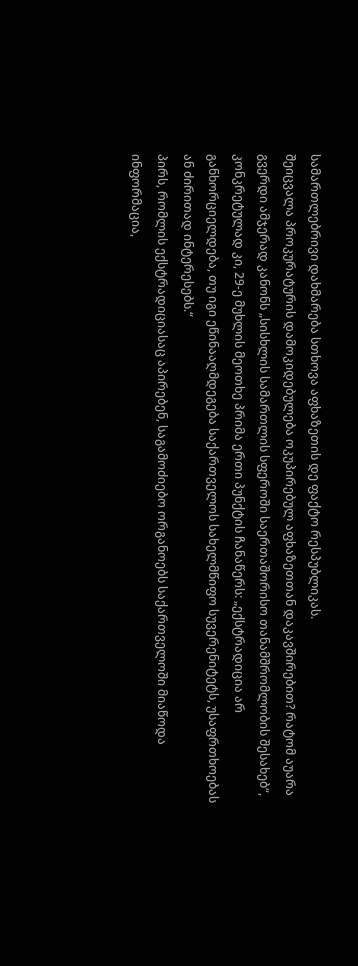სამართლებრივი დახმარება სთხოვა აფხაზეთის დე ფაქტო რესპუბლიკას.
შეიცვალა პროკურატურის დამოკიდებულება ოკუპირებულ აფხაზეთთან დაკავშირებით? რატომ აუარა გვერდი ამჯერად კანონს „სისხლის სამართლის სფეროში საერთაშორისო თანამშრომლობის შესახებ“, კონკრეტულად კი, 29-ე მუხლის მეოთხე პრიმა ერთი პუნქტის ჩანაწერს: „ექსტრადიცია არ განხორციელდება, თუ იგი ეწინააღმდეგება საქართველოს სახელმწიფო სუვერენიტეტს, უსაფრთხოებას ან ძირითად ინტერესებს.“
პირს, რომლის ექსტრადიციასაც აპირებენ, საგამოძიებო ორგანოებს საქართველოში მიაწოდა ინფორმაცია,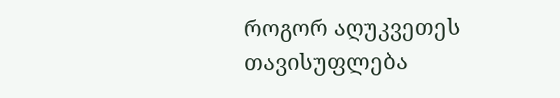როგორ აღუკვეთეს თავისუფლება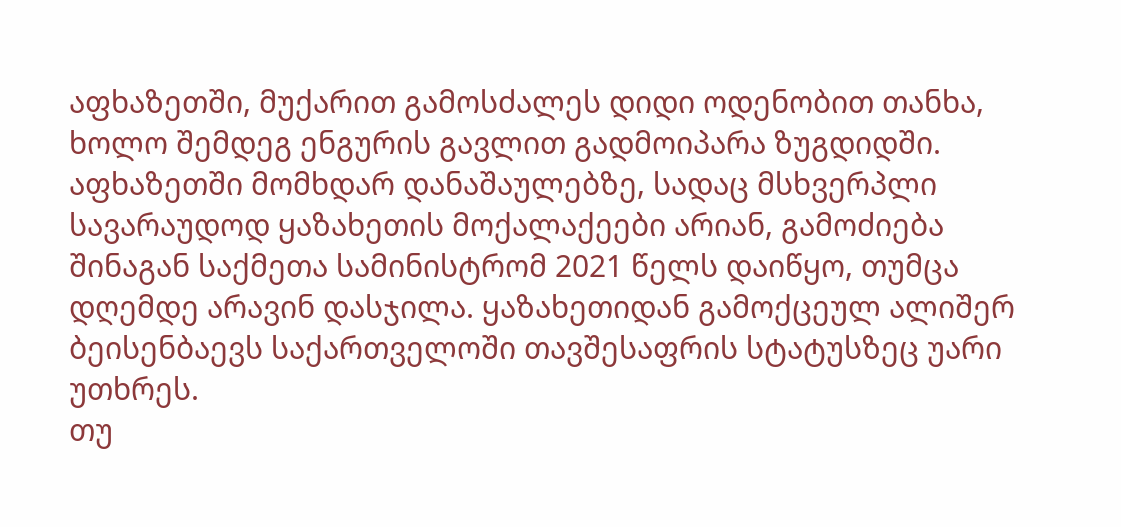აფხაზეთში, მუქარით გამოსძალეს დიდი ოდენობით თანხა, ხოლო შემდეგ ენგურის გავლით გადმოიპარა ზუგდიდში. აფხაზეთში მომხდარ დანაშაულებზე, სადაც მსხვერპლი სავარაუდოდ ყაზახეთის მოქალაქეები არიან, გამოძიება შინაგან საქმეთა სამინისტრომ 2021 წელს დაიწყო, თუმცა დღემდე არავინ დასჯილა. ყაზახეთიდან გამოქცეულ ალიშერ ბეისენბაევს საქართველოში თავშესაფრის სტატუსზეც უარი უთხრეს.
თუ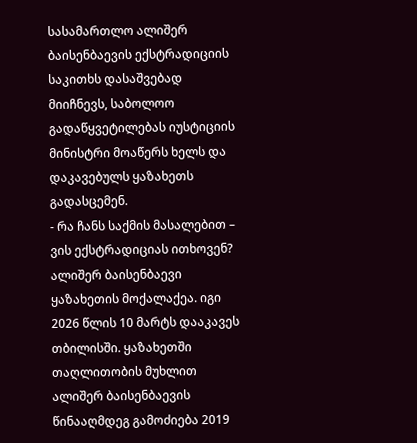სასამართლო ალიშერ ბაისენბაევის ექსტრადიციის საკითხს დასაშვებად მიიჩნევს, საბოლოო გადაწყვეტილებას იუსტიციის მინისტრი მოაწერს ხელს და დაკავებულს ყაზახეთს გადასცემენ.
- რა ჩანს საქმის მასალებით – ვის ექსტრადიციას ითხოვენ?
ალიშერ ბაისენბაევი ყაზახეთის მოქალაქეა. იგი 2026 წლის 10 მარტს დააკავეს თბილისში. ყაზახეთში თაღლითობის მუხლით ალიშერ ბაისენბაევის წინააღმდეგ გამოძიება 2019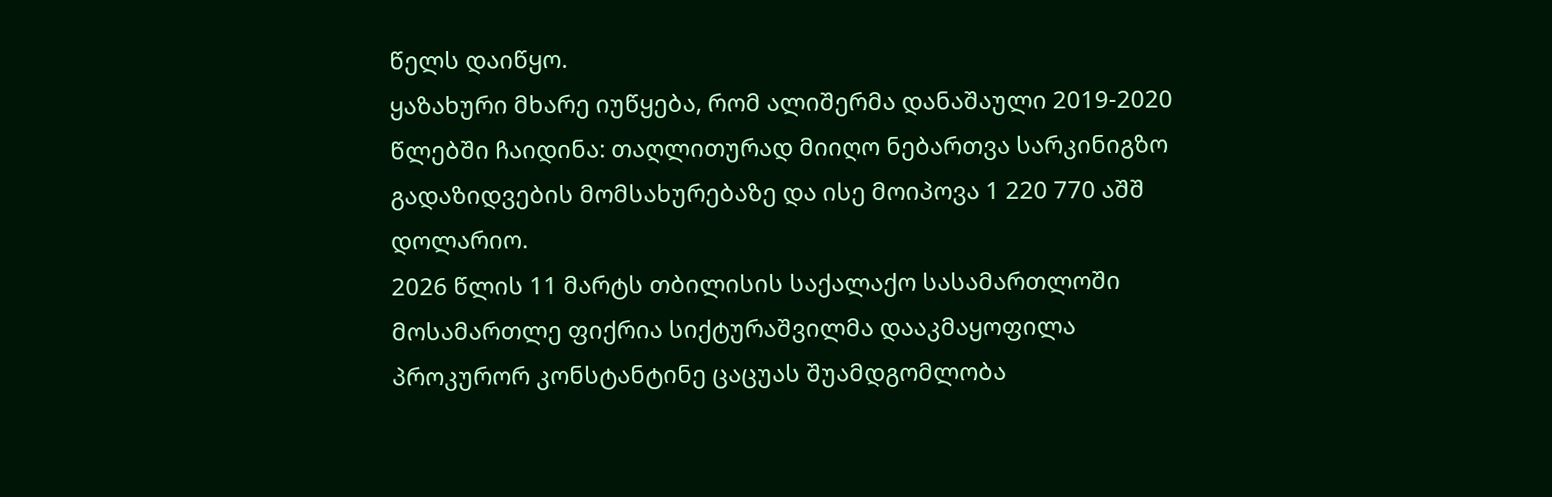წელს დაიწყო.
ყაზახური მხარე იუწყება, რომ ალიშერმა დანაშაული 2019-2020 წლებში ჩაიდინა: თაღლითურად მიიღო ნებართვა სარკინიგზო გადაზიდვების მომსახურებაზე და ისე მოიპოვა 1 220 770 აშშ დოლარიო.
2026 წლის 11 მარტს თბილისის საქალაქო სასამართლოში მოსამართლე ფიქრია სიქტურაშვილმა დააკმაყოფილა პროკურორ კონსტანტინე ცაცუას შუამდგომლობა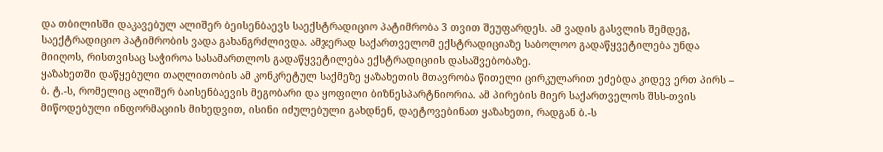და თბილისში დაკავებულ ალიშერ ბეისენბაევს საექსტრადიციო პატიმრობა 3 თვით შეუფარდეს. ამ ვადის გასვლის შემდეგ, საექტრადიციო პატიმრობის ვადა გახანგრძლივდა. ამჯერად საქართველომ ექსტრადიციაზე საბოლოო გადაწყვეტილება უნდა მიიღოს, რისთვისაც საჭიროა სასამართლოს გადაწყვეტილება ექსტრადიციის დასაშვებობაზე.
ყაზახეთში დაწყებული თაღლითობის ამ კონკრეტულ საქმეზე ყაზახეთის მთავრობა წითელი ცირკულარით ეძებდა კიდევ ერთ პირს – ბ. ტ.-ს, რომელიც ალიშერ ბაისენბაევის მეგობარი და ყოფილი ბიზნესპარტნიორია. ამ პირების მიერ საქართველოს შსს-თვის მიწოდებული ინფორმაციის მიხედვით, ისინი იძულებული გახდნენ, დაეტოვებინათ ყაზახეთი, რადგან ბ.-ს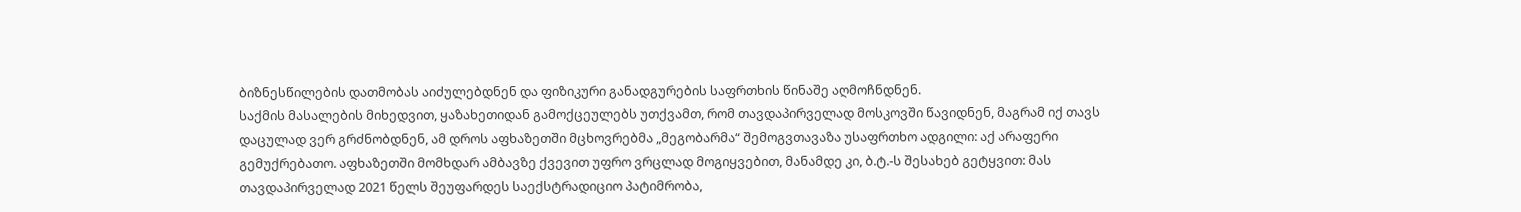ბიზნესწილების დათმობას აიძულებდნენ და ფიზიკური განადგურების საფრთხის წინაშე აღმოჩნდნენ.
საქმის მასალების მიხედვით, ყაზახეთიდან გამოქცეულებს უთქვამთ, რომ თავდაპირველად მოსკოვში წავიდნენ, მაგრამ იქ თავს დაცულად ვერ გრძნობდნენ, ამ დროს აფხაზეთში მცხოვრებმა „მეგობარმა“ შემოგვთავაზა უსაფრთხო ადგილი: აქ არაფერი გემუქრებათო. აფხაზეთში მომხდარ ამბავზე ქვევით უფრო ვრცლად მოგიყვებით, მანამდე კი, ბ.ტ.-ს შესახებ გეტყვით: მას თავდაპირველად 2021 წელს შეუფარდეს საექსტრადიციო პატიმრობა,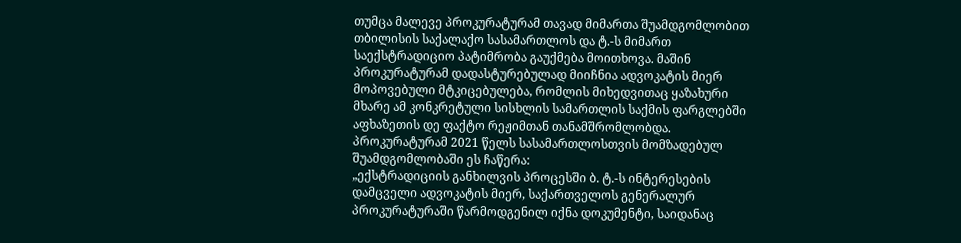თუმცა მალევე პროკურატურამ თავად მიმართა შუამდგომლობით თბილისის საქალაქო სასამართლოს და ტ.-ს მიმართ საექსტრადიციო პატიმრობა გაუქმება მოითხოვა. მაშინ პროკურატურამ დადასტურებულად მიიჩნია ადვოკატის მიერ მოპოვებული მტკიცებულება, რომლის მიხედვითაც ყაზახური მხარე ამ კონკრეტული სისხლის სამართლის საქმის ფარგლებში აფხაზეთის დე ფაქტო რეჟიმთან თანამშრომლობდა.
პროკურატურამ 2021 წელს სასამართლოსთვის მომზადებულ შუამდგომლობაში ეს ჩაწერა:
„ექსტრადიციის განხილვის პროცესში ბ. ტ.-ს ინტერესების დამცველი ადვოკატის მიერ, საქართველოს გენერალურ პროკურატურაში წარმოდგენილ იქნა დოკუმენტი, საიდანაც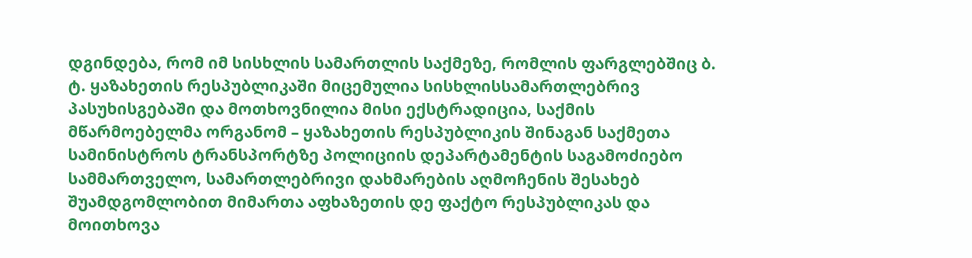დგინდება, რომ იმ სისხლის სამართლის საქმეზე, რომლის ფარგლებშიც ბ. ტ. ყაზახეთის რესპუბლიკაში მიცემულია სისხლისსამართლებრივ პასუხისგებაში და მოთხოვნილია მისი ექსტრადიცია, საქმის მწარმოებელმა ორგანომ – ყაზახეთის რესპუბლიკის შინაგან საქმეთა სამინისტროს ტრანსპორტზე პოლიციის დეპარტამენტის საგამოძიებო სამმართველო, სამართლებრივი დახმარების აღმოჩენის შესახებ შუამდგომლობით მიმართა აფხაზეთის დე ფაქტო რესპუბლიკას და მოითხოვა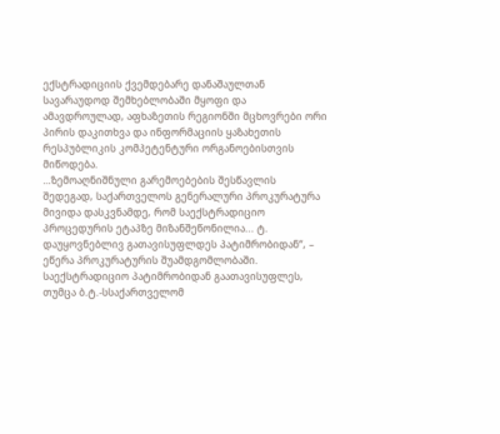ექსტრადიციის ქვემდებარე დანაშაულთან სავარაუდოდ შემხებლობაში მყოფი და ამავდროულად, აფხაზეთის რეგიონში მცხოვრები ორი პირის დაკითხვა და ინფორმაციის ყაზახეთის რესპუბლიკის კომპეტენტური ორგანოებისთვის მიწოდება.
…ზემოაღნიშნული გარემოებების შესწავლის შედეგად, საქართველოს გენერალური პროკურატურა მივიდა დასკვნამდე, რომ საექსტრადიციო პროცედურის ეტაპზე მიზანშეწონილია... ტ. დაუყოვნებლივ გათავისუფლდეს პატიმრობიდან“, – ეწერა პროკურატურის შუამდგომლობაში.
საექსტრადიციო პატიმრობიდან გაათავისუფლეს, თუმცა ბ.ტ.-სსაქართველომ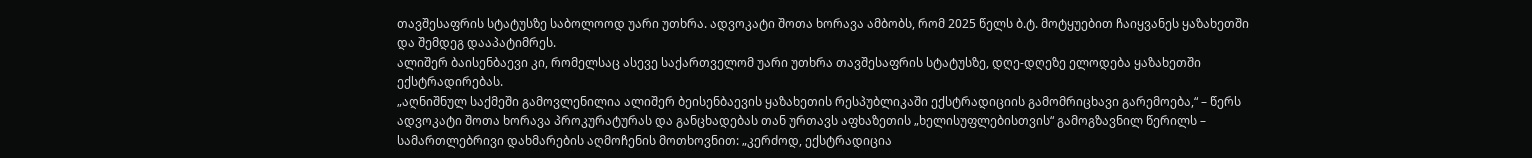თავშესაფრის სტატუსზე საბოლოოდ უარი უთხრა. ადვოკატი შოთა ხორავა ამბობს, რომ 2025 წელს ბ.ტ. მოტყუებით ჩაიყვანეს ყაზახეთში და შემდეგ დააპატიმრეს.
ალიშერ ბაისენბაევი კი, რომელსაც ასევე საქართველომ უარი უთხრა თავშესაფრის სტატუსზე, დღე-დღეზე ელოდება ყაზახეთში ექსტრადირებას.
„აღნიშნულ საქმეში გამოვლენილია ალიშერ ბეისენბაევის ყაზახეთის რესპუბლიკაში ექსტრადიციის გამომრიცხავი გარემოება,“ – წერს ადვოკატი შოთა ხორავა პროკურატურას და განცხადებას თან ურთავს აფხაზეთის „ხელისუფლებისთვის“ გამოგზავნილ წერილს – სამართლებრივი დახმარების აღმოჩენის მოთხოვნით: „კერძოდ, ექსტრადიცია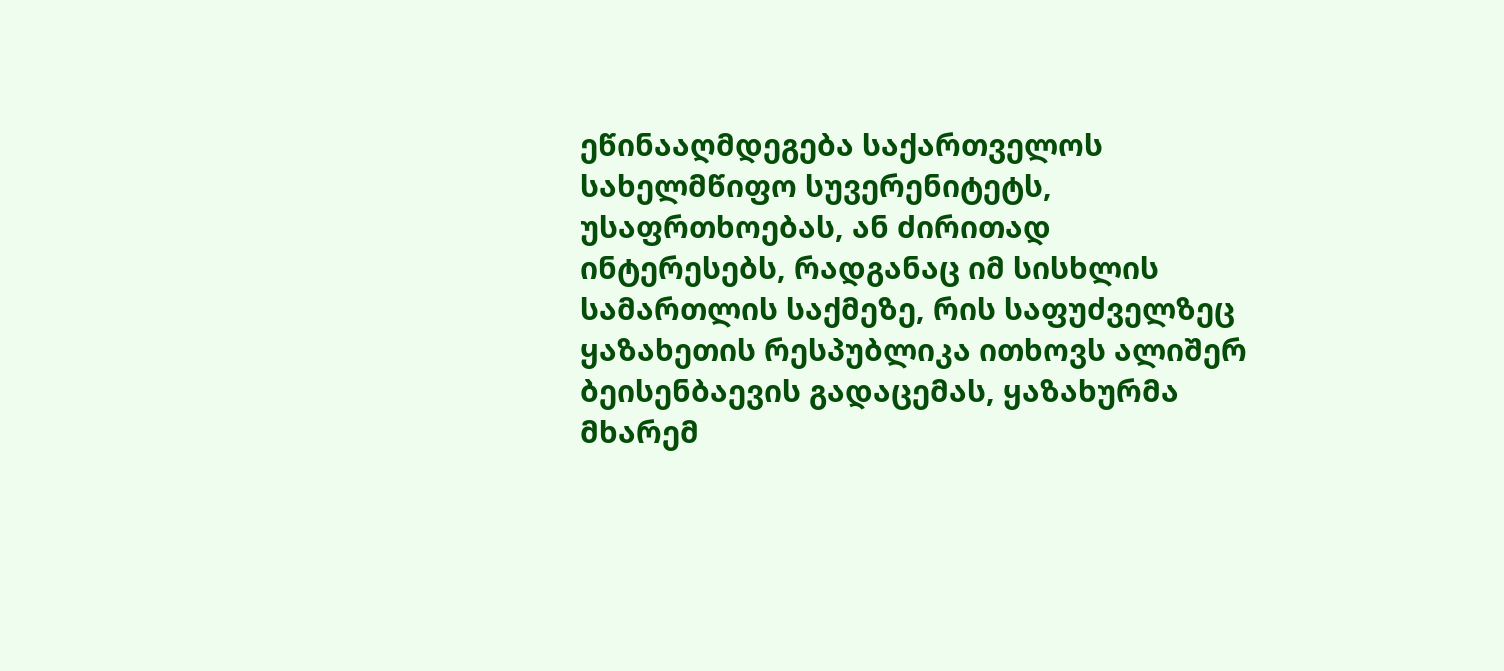ეწინააღმდეგება საქართველოს სახელმწიფო სუვერენიტეტს, უსაფრთხოებას, ან ძირითად ინტერესებს, რადგანაც იმ სისხლის სამართლის საქმეზე, რის საფუძველზეც ყაზახეთის რესპუბლიკა ითხოვს ალიშერ ბეისენბაევის გადაცემას, ყაზახურმა მხარემ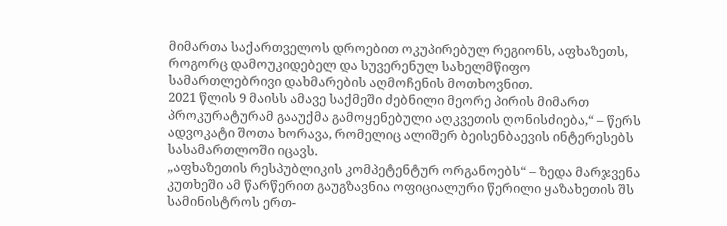მიმართა საქართველოს დროებით ოკუპირებულ რეგიონს, აფხაზეთს, როგორც დამოუკიდებელ და სუვერენულ სახელმწიფო სამართლებრივი დახმარების აღმოჩენის მოთხოვნით.
2021 წლის 9 მაისს ამავე საქმეში ძებნილი მეორე პირის მიმართ პროკურატურამ გააუქმა გამოყენებული აღკვეთის ღონისძიება,“ – წერს ადვოკატი შოთა ხორავა, რომელიც ალიშერ ბეისენბაევის ინტერესებს სასამართლოში იცავს.
„აფხაზეთის რესპუბლიკის კომპეტენტურ ორგანოებს“ – ზედა მარჯვენა კუთხეში ამ წარწერით გაუგზავნია ოფიციალური წერილი ყაზახეთის შს სამინისტროს ერთ-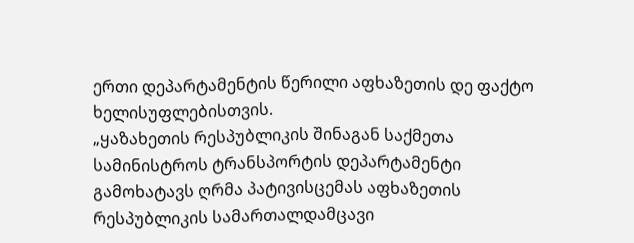ერთი დეპარტამენტის წერილი აფხაზეთის დე ფაქტო ხელისუფლებისთვის.
„ყაზახეთის რესპუბლიკის შინაგან საქმეთა სამინისტროს ტრანსპორტის დეპარტამენტი გამოხატავს ღრმა პატივისცემას აფხაზეთის რესპუბლიკის სამართალდამცავი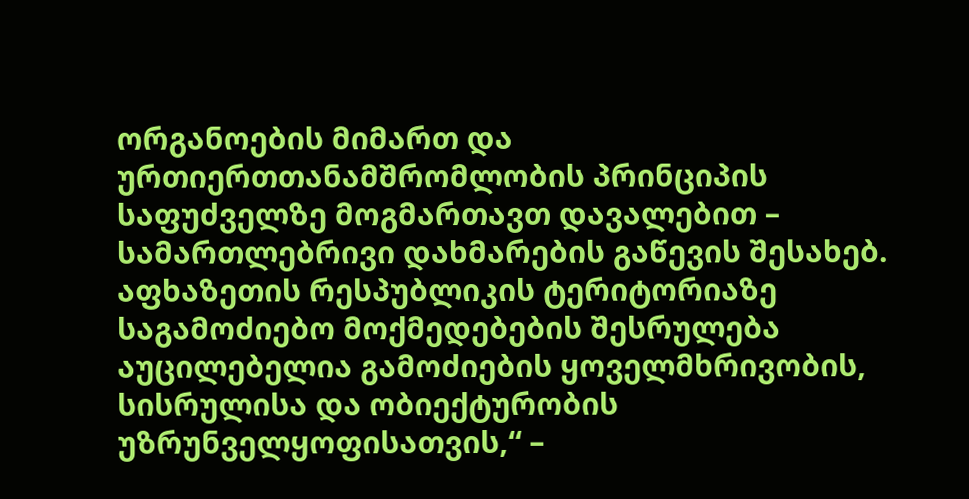ორგანოების მიმართ და ურთიერთთანამშრომლობის პრინციპის საფუძველზე მოგმართავთ დავალებით – სამართლებრივი დახმარების გაწევის შესახებ.
აფხაზეთის რესპუბლიკის ტერიტორიაზე საგამოძიებო მოქმედებების შესრულება აუცილებელია გამოძიების ყოველმხრივობის, სისრულისა და ობიექტურობის უზრუნველყოფისათვის,“ –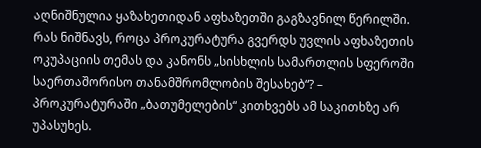აღნიშნულია ყაზახეთიდან აფხაზეთში გაგზავნილ წერილში.
რას ნიშნავს, როცა პროკურატურა გვერდს უვლის აფხაზეთის ოკუპაციის თემას და კანონს „სისხლის სამართლის სფეროში საერთაშორისო თანამშრომლობის შესახებ“? – პროკურატურაში „ბათუმელების“ კითხვებს ამ საკითხზე არ უპასუხეს.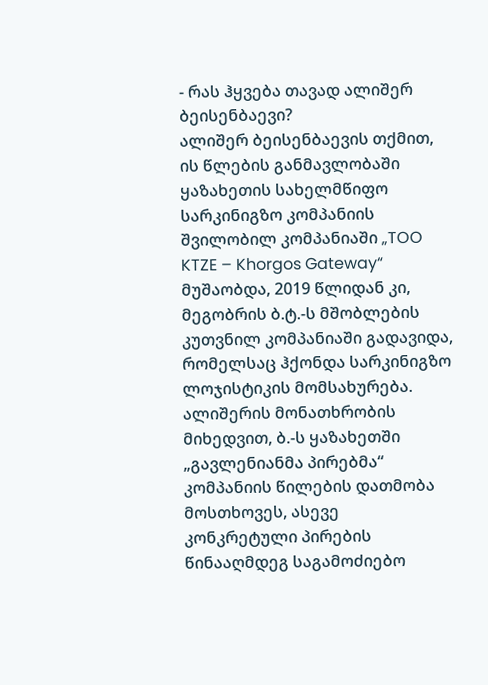- რას ჰყვება თავად ალიშერ ბეისენბაევი?
ალიშერ ბეისენბაევის თქმით, ის წლების განმავლობაში ყაზახეთის სახელმწიფო სარკინიგზო კომპანიის შვილობილ კომპანიაში „TOO KTZE – Khorgos Gateway“ მუშაობდა, 2019 წლიდან კი, მეგობრის ბ.ტ.-ს მშობლების კუთვნილ კომპანიაში გადავიდა, რომელსაც ჰქონდა სარკინიგზო ლოჯისტიკის მომსახურება.
ალიშერის მონათხრობის მიხედვით, ბ.-ს ყაზახეთში „გავლენიანმა პირებმა“ კომპანიის წილების დათმობა მოსთხოვეს, ასევე კონკრეტული პირების წინააღმდეგ საგამოძიებო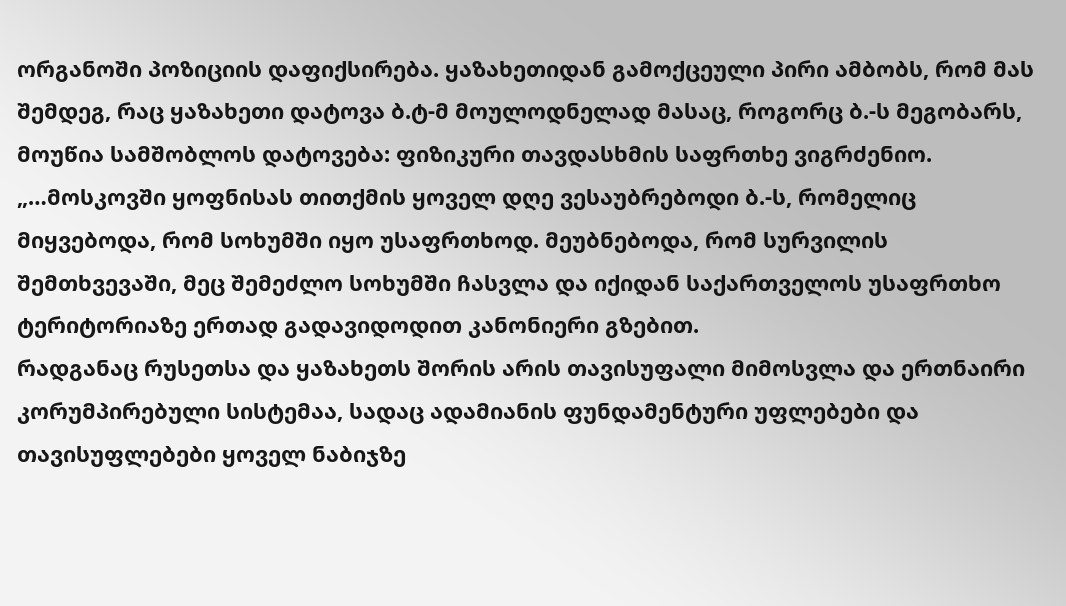ორგანოში პოზიციის დაფიქსირება. ყაზახეთიდან გამოქცეული პირი ამბობს, რომ მას შემდეგ, რაც ყაზახეთი დატოვა ბ.ტ-მ მოულოდნელად მასაც, როგორც ბ.-ს მეგობარს, მოუწია სამშობლოს დატოვება: ფიზიკური თავდასხმის საფრთხე ვიგრძენიო.
„…მოსკოვში ყოფნისას თითქმის ყოველ დღე ვესაუბრებოდი ბ.-ს, რომელიც მიყვებოდა, რომ სოხუმში იყო უსაფრთხოდ. მეუბნებოდა, რომ სურვილის შემთხვევაში, მეც შემეძლო სოხუმში ჩასვლა და იქიდან საქართველოს უსაფრთხო ტერიტორიაზე ერთად გადავიდოდით კანონიერი გზებით.
რადგანაც რუსეთსა და ყაზახეთს შორის არის თავისუფალი მიმოსვლა და ერთნაირი კორუმპირებული სისტემაა, სადაც ადამიანის ფუნდამენტური უფლებები და თავისუფლებები ყოველ ნაბიჯზე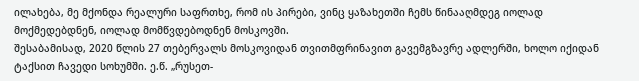ილახება, მე მქონდა რეალური საფრთხე, რომ ის პირები, ვინც ყაზახეთში ჩემს წინააღმდეგ იოლად მოქმედებდნენ, იოლად მომწვდებოდნენ მოსკოვში.
შესაბამისად, 2020 წლის 27 თებერვალს მოსკოვიდან თვითმფრინავით გავემგზავრე ადლერში, ხოლო იქიდან ტაქსით ჩავედი სოხუმში. ე.წ. „რუსეთ-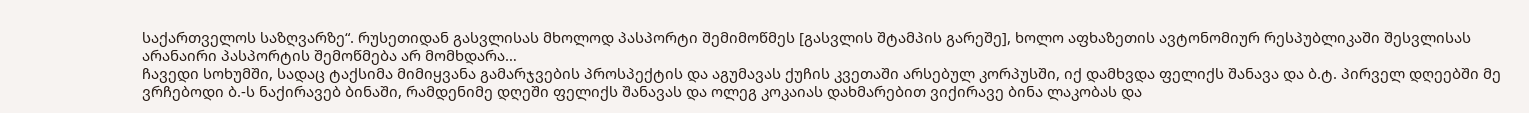საქართველოს საზღვარზე“. რუსეთიდან გასვლისას მხოლოდ პასპორტი შემიმოწმეს [გასვლის შტამპის გარეშე], ხოლო აფხაზეთის ავტონომიურ რესპუბლიკაში შესვლისას არანაირი პასპორტის შემოწმება არ მომხდარა…
ჩავედი სოხუმში, სადაც ტაქსიმა მიმიყვანა გამარჯვების პროსპექტის და აგუმავას ქუჩის კვეთაში არსებულ კორპუსში, იქ დამხვდა ფელიქს შანავა და ბ.ტ. პირველ დღეებში მე ვრჩებოდი ბ.-ს ნაქირავებ ბინაში, რამდენიმე დღეში ფელიქს შანავას და ოლეგ კოკაიას დახმარებით ვიქირავე ბინა ლაკობას და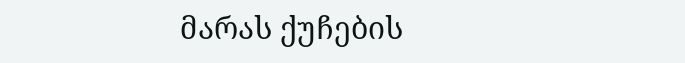მარას ქუჩების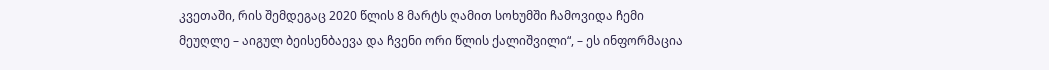კვეთაში, რის შემდეგაც 2020 წლის 8 მარტს ღამით სოხუმში ჩამოვიდა ჩემი მეუღლე – აიგულ ბეისენბაევა და ჩვენი ორი წლის ქალიშვილი“, – ეს ინფორმაცია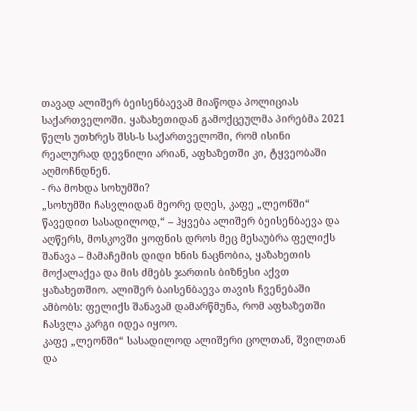თავად ალიშერ ბეისენბაევამ მიაწოდა პოლიციას საქართველოში. ყაზახეთიდან გამოქცეულმა პირებმა 2021 წელს უთხრეს შსს-ს საქართველოში, რომ ისინი რეალურად დევნილი არიან, აფხაზეთში კი, ტყვეობაში აღმოჩნდნენ.
- რა მოხდა სოხუმში?
„სოხუმში ჩასვლიდან მეორე დღეს, კაფე „ლეონში“ წავედით სასადილოდ,“ – ჰყვება ალიშერ ბეისენბაევა და აღწერს, მოსკოვში ყოფნის დროს მეც მესაუბრა ფელიქს შანავა – მამაჩემის დიდი ხნის ნაცნობია, ყაზახეთის მოქალაქეა და მის ძმებს ჯართის ბიზნესი აქვთ ყაზახეთშიო. ალიშერ ბაისენბაევა თავის ჩვენებაში ამბობს: ფელიქს შანავამ დამარწმუნა, რომ აფხაზეთში ჩასვლა კარგი იდეა იყოო.
კაფე „ლეონში“ სასადილოდ ალიშერი ცოლთან, შვილთან და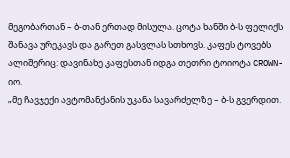მეგობართან – ბ-თან ერთად მისულა. ცოტა ხანში ბ-ს ფელიქს შანავა ურეკავს და გარეთ გასვლას სთხოვს. კაფეს ტოვებს ალიშერიც: დავინახე კაფესთან იდგა თეთრი ტოიოტა CROWN-იო.
„მე ჩავჯექი ავტომანქანის უკანა სავარძელზე – ბ-ს გვერდით.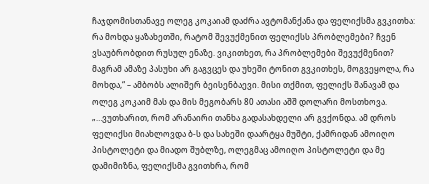ჩაჯდომისთანავე ოლეგ კოკაიამ დაძრა ავტომანქანა და ფელიქსმა გვკითხა: რა მოხდა ყაზახეთში, რატომ შევუქმენით ფელიქსს პრობლემები? ჩვენ ვსაუბრობდით რუსულ ენაზე. ვიკითხეთ, რა პრობლემები შევუქმენით? მაგრამ ამაზე პასუხი არ გაგვცეს და უხეში ტონით გვკითხეს, მოგვეყოლა, რა მოხდა,“ – ამბობს ალიშერ ბეისენბაევი. მისი თქმით, ფელიქს შანავამ და ოლეგ კოკაიმ მას და მის მეგობარს 80 ათასი აშშ დოლარი მოსთხოვა.
„…ვუთხარით, რომ არანაირი თანხა გადასახდელი არ გვქონდა. ამ დროს ფელიქსი მიახლოვდა ბ-ს და სახეში დაარტყა მუშტი, ქამრიდან ამოიღო პისტოლეტი და მიადო შუბლზე, ოლეგმაც ამოიღო პისტოლეტი და მე დამიმიზნა, ფელიქსმა გვითხრა, რომ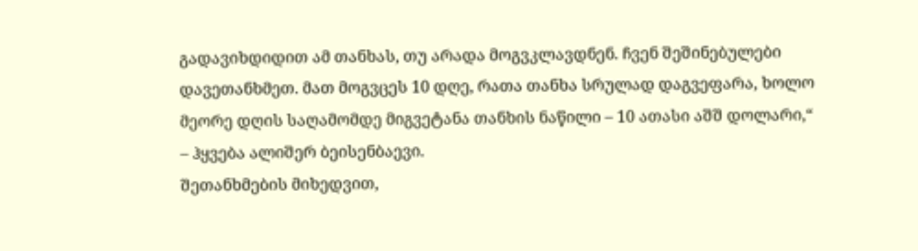გადავიხდიდით ამ თანხას, თუ არადა მოგვკლავდნენ. ჩვენ შეშინებულები დავეთანხმეთ. მათ მოგვცეს 10 დღე, რათა თანხა სრულად დაგვეფარა, ხოლო მეორე დღის საღამომდე მიგვეტანა თანხის ნაწილი – 10 ათასი აშშ დოლარი,“ – ჰყვება ალიშერ ბეისენბაევი.
შეთანხმების მიხედვით,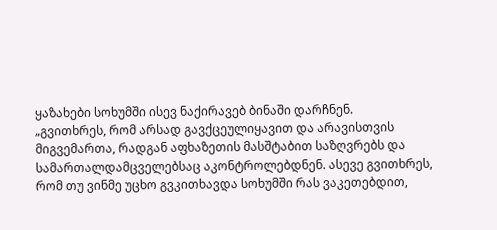ყაზახები სოხუმში ისევ ნაქირავებ ბინაში დარჩნენ.
„გვითხრეს, რომ არსად გავქცეულიყავით და არავისთვის მიგვემართა, რადგან აფხაზეთის მასშტაბით საზღვრებს და სამართალდამცველებსაც აკონტროლებდნენ. ასევე გვითხრეს, რომ თუ ვინმე უცხო გვკითხავდა სოხუმში რას ვაკეთებდით,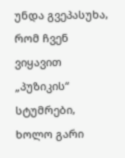უნდა გვეპასუხა, რომ ჩვენ ვიყავით „პუზიკის“ სტუმრები, ხოლო გარი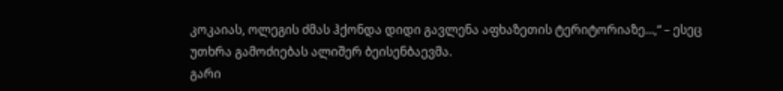კოკაიას, ოლეგის ძმას ჰქონდა დიდი გავლენა აფხაზეთის ტერიტორიაზე…,“ – ესეც უთხრა გამოძიებას ალიშერ ბეისენბაევმა.
გარი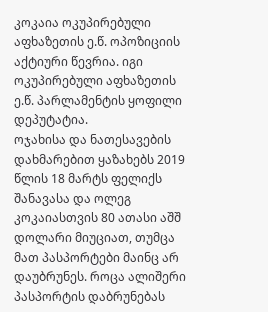კოკაია ოკუპირებული აფხაზეთის ე.წ. ოპოზიციის აქტიური წევრია. იგი ოკუპირებული აფხაზეთის ე.წ. პარლამენტის ყოფილი დეპუტატია.
ოჯახისა და ნათესავების დახმარებით ყაზახებს 2019 წლის 18 მარტს ფელიქს შანავასა და ოლეგ კოკაიასთვის 80 ათასი აშშ დოლარი მიუციათ, თუმცა მათ პასპორტები მაინც არ დაუბრუნეს. როცა ალიშერი პასპორტის დაბრუნებას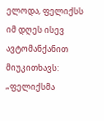ელოდა, ფელიქსს იმ დღეს ისევ ავტომანქანით მიუკითხავს:
„ფელიქსმა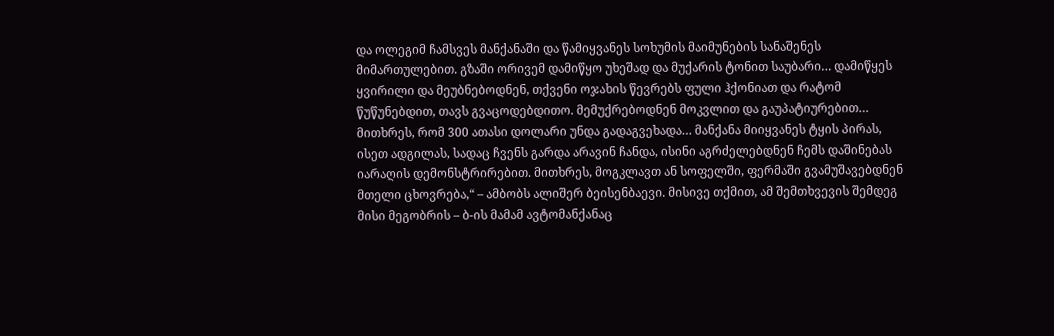და ოლეგიმ ჩამსვეს მანქანაში და წამიყვანეს სოხუმის მაიმუნების სანაშენეს მიმართულებით. გზაში ორივემ დამიწყო უხეშად და მუქარის ტონით საუბარი… დამიწყეს ყვირილი და მეუბნებოდნენ, თქვენი ოჯახის წევრებს ფული ჰქონიათ და რატომ წუწუნებდით, თავს გვაცოდებდითო. მემუქრებოდნენ მოკვლით და გაუპატიურებით…
მითხრეს, რომ 300 ათასი დოლარი უნდა გადაგვეხადა… მანქანა მიიყვანეს ტყის პირას, ისეთ ადგილას, სადაც ჩვენს გარდა არავინ ჩანდა, ისინი აგრძელებდნენ ჩემს დაშინებას იარაღის დემონსტრირებით. მითხრეს, მოგკლავთ ან სოფელში, ფერმაში გვამუშავებდნენ მთელი ცხოვრება,“ – ამბობს ალიშერ ბეისენბაევი. მისივე თქმით, ამ შემთხვევის შემდეგ მისი მეგობრის – ბ-ის მამამ ავტომანქანაც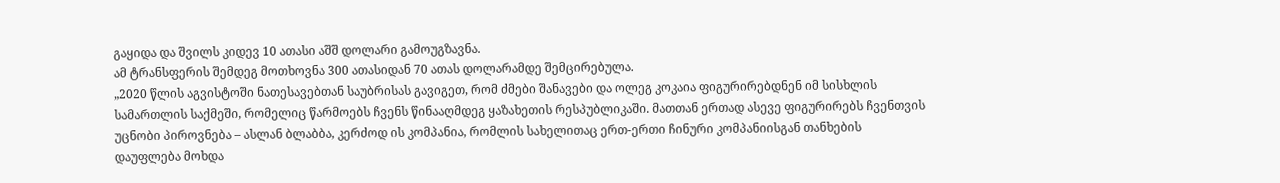გაყიდა და შვილს კიდევ 10 ათასი აშშ დოლარი გამოუგზავნა.
ამ ტრანსფერის შემდეგ მოთხოვნა 300 ათასიდან 70 ათას დოლარამდე შემცირებულა.
„2020 წლის აგვისტოში ნათესავებთან საუბრისას გავიგეთ, რომ ძმები შანავები და ოლეგ კოკაია ფიგურირებდნენ იმ სისხლის სამართლის საქმეში, რომელიც წარმოებს ჩვენს წინააღმდეგ ყაზახეთის რესპუბლიკაში. მათთან ერთად ასევე ფიგურირებს ჩვენთვის უცნობი პიროვნება – ასლან ბლაბბა, კერძოდ ის კომპანია, რომლის სახელითაც ერთ-ერთი ჩინური კომპანიისგან თანხების დაუფლება მოხდა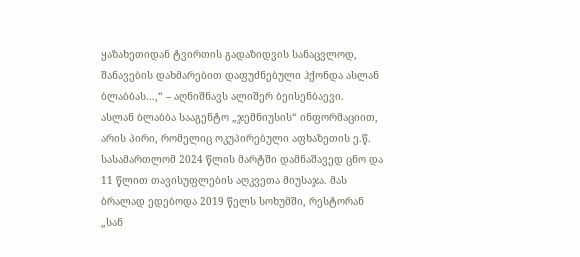ყაზახეთიდან ტვირთის გადაზიდვის სანაცვლოდ, შანავების დახმარებით დაფუძნებული ჰქონდა ასლან ბლაბბას…,“ – აღნიშნავს ალიშერ ბეისენბაევი.
ასლან ბლაბბა სააგენტო „ჯემნიუსის“ ინფორმაციით, არის პირი, რომელიც ოკუპირებული აფხაზეთის ე.წ. სასამართლომ 2024 წლის მარტში დამნაშავედ ცნო და 11 წლით თავისუფლების აღკვეთა მიუსაჯა. მას ბრალად ედებოდა 2019 წელს სოხუმში, რესტორან „სან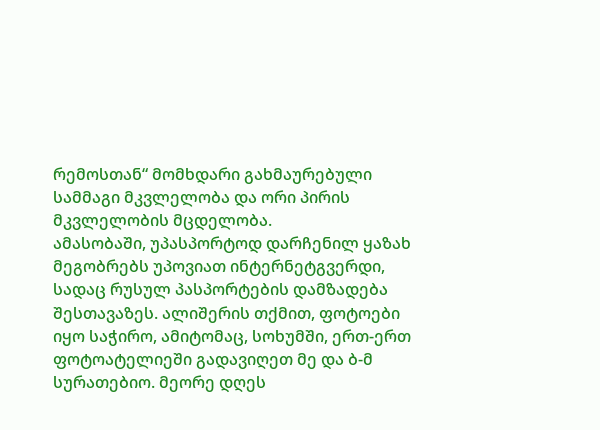რემოსთან“ მომხდარი გახმაურებული სამმაგი მკვლელობა და ორი პირის მკვლელობის მცდელობა.
ამასობაში, უპასპორტოდ დარჩენილ ყაზახ მეგობრებს უპოვიათ ინტერნეტგვერდი, სადაც რუსულ პასპორტების დამზადება შესთავაზეს. ალიშერის თქმით, ფოტოები იყო საჭირო, ამიტომაც, სოხუმში, ერთ-ერთ ფოტოატელიეში გადავიღეთ მე და ბ-მ სურათებიო. მეორე დღეს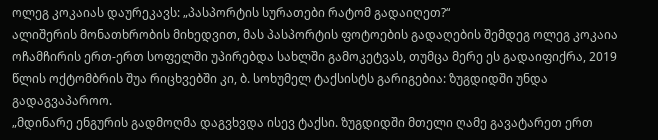ოლეგ კოკაიას დაურეკავს: „პასპორტის სურათები რატომ გადაიღეთ?“
ალიშერის მონათხრობის მიხედვით, მას პასპორტის ფოტოების გადაღების შემდეგ ოლეგ კოკაია ოჩამჩირის ერთ-ერთ სოფელში უპირებდა სახლში გამოკეტვას, თუმცა მერე ეს გადაიფიქრა, 2019 წლის ოქტომბრის შუა რიცხვებში კი, ბ. სოხუმელ ტაქსისტს გარიგებია: ზუგდიდში უნდა გადაგვაპაროო.
„მდინარე ენგურის გადმოღმა დაგვხვდა ისევ ტაქსი. ზუგდიდში მთელი ღამე გავატარეთ ერთ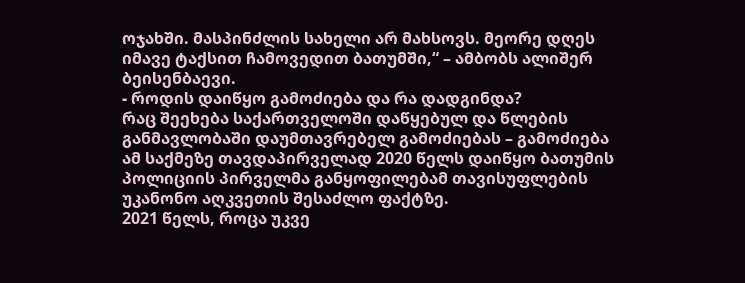ოჯახში. მასპინძლის სახელი არ მახსოვს. მეორე დღეს იმავე ტაქსით ჩამოვედით ბათუმში,“ – ამბობს ალიშერ ბეისენბაევი.
- როდის დაიწყო გამოძიება და რა დადგინდა?
რაც შეეხება საქართველოში დაწყებულ და წლების განმავლობაში დაუმთავრებელ გამოძიებას – გამოძიება ამ საქმეზე თავდაპირველად 2020 წელს დაიწყო ბათუმის პოლიციის პირველმა განყოფილებამ თავისუფლების უკანონო აღკვეთის შესაძლო ფაქტზე.
2021 წელს, როცა უკვე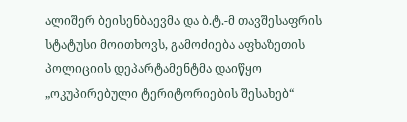ალიშერ ბეისენბაევმა და ბ.ტ.-მ თავშესაფრის სტატუსი მოითხოვს, გამოძიება აფხაზეთის პოლიციის დეპარტამენტმა დაიწყო „ოკუპირებული ტერიტორიების შესახებ“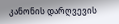კანონის დარღვევის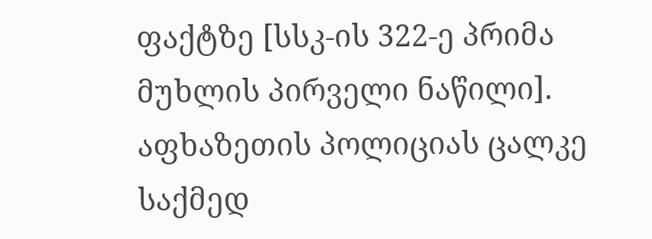ფაქტზე [სსკ-ის 322-ე პრიმა მუხლის პირველი ნაწილი]. აფხაზეთის პოლიციას ცალკე საქმედ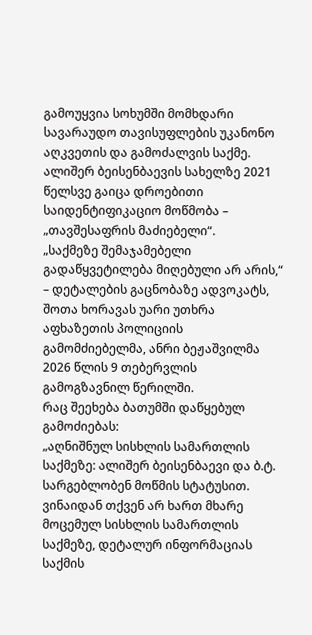გამოუყვია სოხუმში მომხდარი სავარაუდო თავისუფლების უკანონო აღკვეთის და გამოძალვის საქმე.
ალიშერ ბეისენბაევის სახელზე 2021 წელსვე გაიცა დროებითი საიდენტიფიკაციო მოწმობა – „თავშესაფრის მაძიებელი“.
„საქმეზე შემაჯამებელი გადაწყვეტილება მიღებული არ არის,“ – დეტალების გაცნობაზე ადვოკატს, შოთა ხორავას უარი უთხრა აფხაზეთის პოლიციის გამომძიებელმა, ანრი ბეჟაშვილმა 2026 წლის 9 თებერვლის გამოგზავნილ წერილში.
რაც შეეხება ბათუმში დაწყებულ გამოძიებას:
„აღნიშნულ სისხლის სამართლის საქმეზე: ალიშერ ბეისენბაევი და ბ.ტ. სარგებლობენ მოწმის სტატუსით. ვინაიდან თქვენ არ ხართ მხარე მოცემულ სისხლის სამართლის საქმეზე, დეტალურ ინფორმაციას საქმის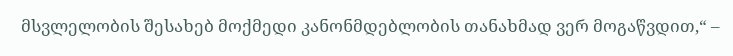მსვლელობის შესახებ მოქმედი კანონმდებლობის თანახმად ვერ მოგაწვდით,“ –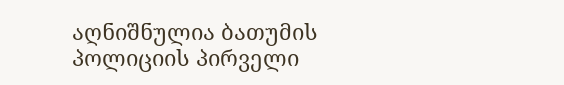აღნიშნულია ბათუმის პოლიციის პირველი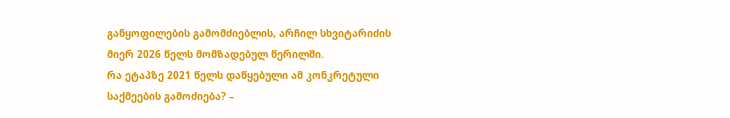განყოფილების გამომძიებლის, არჩილ სხვიტარიძის მიერ 2026 წელს მომზადებულ წერილში.
რა ეტაპზე 2021 წელს დაწყებული ამ კონკრეტული საქმეების გამოძიება? –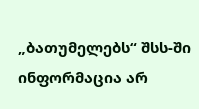„ბათუმელებს“ შსს-ში ინფორმაცია არ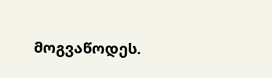მოგვაწოდეს.